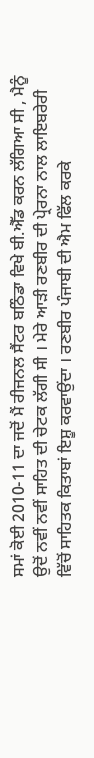ਸਮਾਂ ਕੋਈ 2010-11 ਦਾ ਜਦੋਂ ਮੈਂ ਰੀਜਨਲ ਸੈਂਟਰ ਬਠਿੰਡਾ ਵਿਖੇ ਬੀ.ਐੱਡ ਕਰਨ ਲੱਗਿਆ ਸੀ , ਮੈਨੂੰ ਉਦੋਂ ਨਵੀਂ ਨਵੀਂ ਸਾਹਿਤ ਦੀ ਚੇਟਕ ਲੱਗੀ ਸੀ । ਮੇਰੇ ਆੜੀ ਰਣਬੀਰ ਦੀ ਪ੍ਰੇਰਨਾ ਨਾਲ ਲਾਇਬਰੇਰੀ ਵਿੱਚੋਂ ਸਾਹਿਤਕ ਕਿਤਾਬਾਂ ਇਸ਼ੂ ਕਰਵਾਉਂਦਾ । ਰਣਬੀਰ ਪੰਜਾਬੀ ਦੀ ਐਮ ਫਿੱਲ ਕਰਕੇ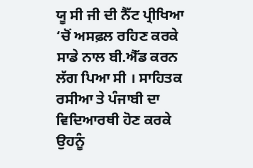ਯੂ ਸੀ ਜੀ ਦੀ ਨੈੱਟ ਪ੍ਰੀਖਿਆ ‘ਚੋਂ ਅਸਫ਼ਲ ਰਹਿਣ ਕਰਕੇ ਸਾਡੇ ਨਾਲ ਬੀ.ਐੱਡ ਕਰਨ ਲੱਗ ਪਿਆ ਸੀ । ਸਾਹਿਤਕ ਰਸੀਆ ਤੇ ਪੰਜਾਬੀ ਦਾ ਵਿਦਿਆਰਥੀ ਹੋਣ ਕਰਕੇ ਉਹਨੂੰ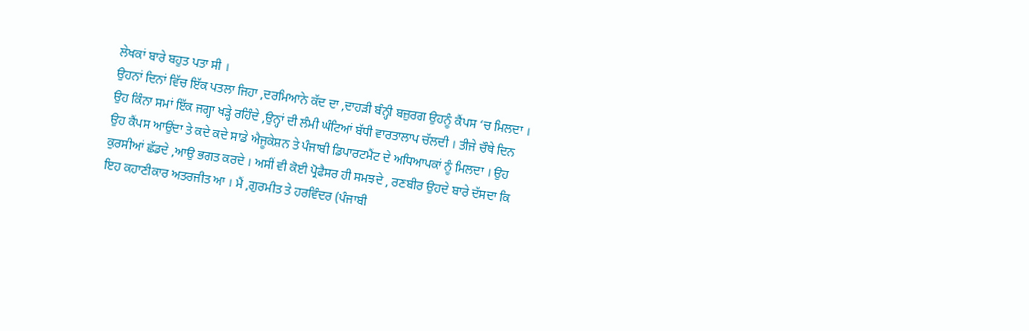ਲੇਖਕਾਂ ਬਾਰੇ ਬਹੁਤ ਪਤਾ ਸੀ ।
ਉਹਨਾਂ ਦਿਨਾਂ ਵਿੱਚ ਇੱਕ ਪਤਲਾ ਜਿਹਾ ,ਦਰਮਿਆਨੇ ਕੱਦ ਦਾ ,ਦਾਹੜੀ ਬੰਨ੍ਹੀ ਬਜ਼ੁਰਗ ਉਹਨੂੰ ਕੈਂਪਸ ‘ਚ ਮਿਲਦਾ । ਉਹ ਕਿੰਨਾ ਸਮਾਂ ਇੱਕ ਜਗ੍ਹਾ ਖੜ੍ਹੇ ਰਹਿੰਦੇ ,ਉਨ੍ਹਾਂ ਦੀ ਲੰਮੀ ਘੰਟਿਆਂ ਬੱਧੀ ਵਾਰਤਾਲਾਪ ਚੱਲਦੀ । ਤੀਜੇ ਚੌਥੇ ਦਿਨ ਉਹ ਕੈਂਪਸ ਆਉਂਦਾ ਤੇ ਕਦੇ ਕਦੇ ਸਾਡੇ ਐਜੂਕੇਸ਼ਨ ਤੇ ਪੰਜਾਬੀ ਡਿਪਾਰਟਮੈਂਟ ਦੇ ਅਧਿਆਪਕਾਂ ਨੂੰ ਮਿਲਦਾ । ਉਹ ਕੁਰਸੀਆਂ ਛੱਡਦੇ ,ਆਉ ਭਗਤ ਕਰਦੇ । ਅਸੀਂ ਵੀ ਕੋਈ ਪ੍ਰੋਫੈਸਰ ਹੀ ਸਮਝਦੇ , ਰਣਬੀਰ ਉਹਦੇ ਬਾਰੇ ਦੱਸਦਾ ਕਿ ਇਹ ਕਹਾਣੀਕਾਰ ਅਤਰਜੀਤ ਆ । ਮੈਂ ,ਗੁਰਮੀਤ ਤੇ ਹਰਵਿੰਦਰ (ਪੰਜਾਬੀ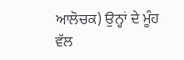ਆਲੋਚਕ) ਉਨ੍ਹਾਂ ਦੇ ਮੂੰਹ ਵੱਲ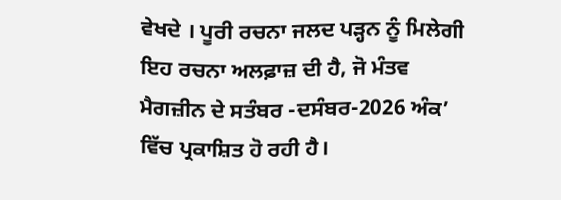ਵੇਖਦੇ । ਪੂਰੀ ਰਚਨਾ ਜਲਦ ਪੜ੍ਹਨ ਨੂੰ ਮਿਲੇਗੀ
ਇਹ ਰਚਨਾ ਅਲਫ਼ਾਜ਼ ਦੀ ਹੈ, ਜੋ ਮੰਤਵ ਮੈਗਜ਼ੀਨ ਦੇ ਸਤੰਬਰ -ਦਸੰਬਰ-2026 ਅੰਕ’ ਵਿੱਚ ਪ੍ਰਕਾਸ਼ਿਤ ਹੋ ਰਹੀ ਹੈ।